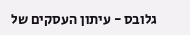גלובס - עיתון העסקים של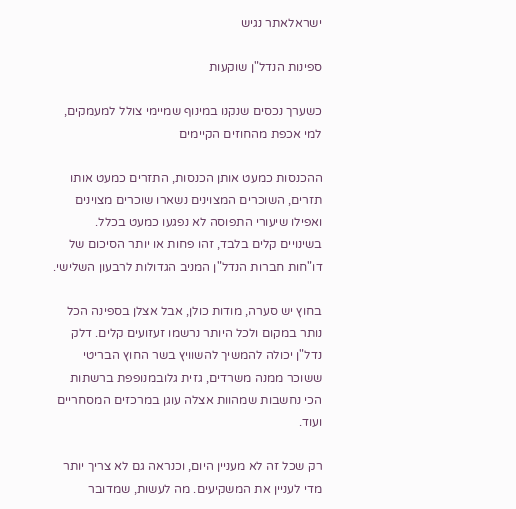ישראלאתר נגיש

ספינות הנדל"ן שוקעות

כשערך נכסים שנקנו במינוף שמיימי צולל למעמקים, למי אכפת מהחוזים הקיימים

ההכנסות כמעט אותן הכנסות, התזרים כמעט אותו תזרים, השוכרים המצוינים נשארו שוכרים מצוינים ואפילו שיעורי התפוסה לא נפגעו כמעט בכלל. בשינויים קלים בלבד, זהו פחות או יותר הסיכום של דו"חות חברות הנדל"ן המניב הגדולות לרבעון השלישי.

בחוץ יש סערה, מודות כולן, אבל אצלן בספינה הכל נותר במקום ולכל היותר נרשמו זעזועים קלים. דלק נדל"ן יכולה להמשיך להשוויץ בשר החוץ הבריטי ששוכר ממנה משרדים, גזית גלובמנופפת ברשתות הכי נחשבות שמהוות אצלה עוגן במרכזים המסחריים ועוד.

רק שכל זה לא מעניין היום, וכנראה גם לא צריך יותר מדי לעניין את המשקיעים. מה לעשות, שמדובר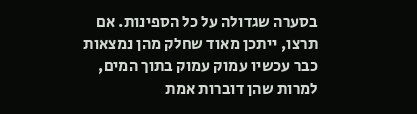בסערה שגדולה על כל הספינות. אם תרצו, ייתכן מאוד שחלק מהן נמצאות כבר עכשיו עמוק עמוק בתוך המים, למרות שהן דוברות אמת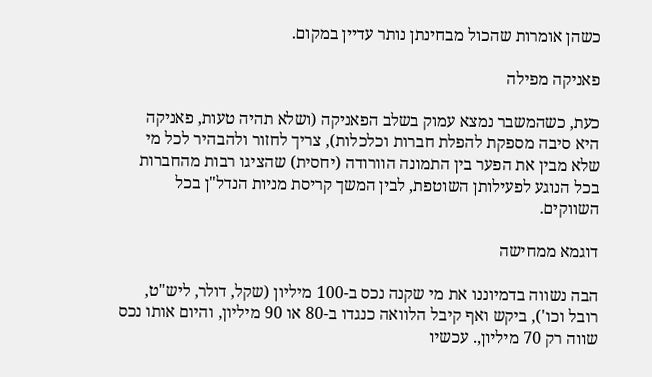כשהן אומרות שהכול מבחינתן נותר עדיין במקום.

פאניקה מפילה

כעת, כשהמשבר נמצא עמוק בשלב הפאניקה (ושלא תהיה טעות, פאניקה היא סיבה מספקת להפלת חברות וכלכלות), צריך לחזור ולהבהיר לכל מי שלא מבין את הפער בין התמונה הוורודה (יחסית) שהציגו רבות מהחברות בכל הנוגע לפעילותן השוטפת, לבין המשך קריסת מניות הנדל"ן בכל השווקים.

דוגמא ממחישה

הבה נשווה בדמיוננו את מי שקנה נכס ב-100 מיליון (שקל, דולר, ליש"ט, רובל וכו'), ביקש ואף קיבל הלוואה כנגדו ב-80 או 90 מיליון, והיום אותו נכס שווה רק 70 מיליון,. עכשיו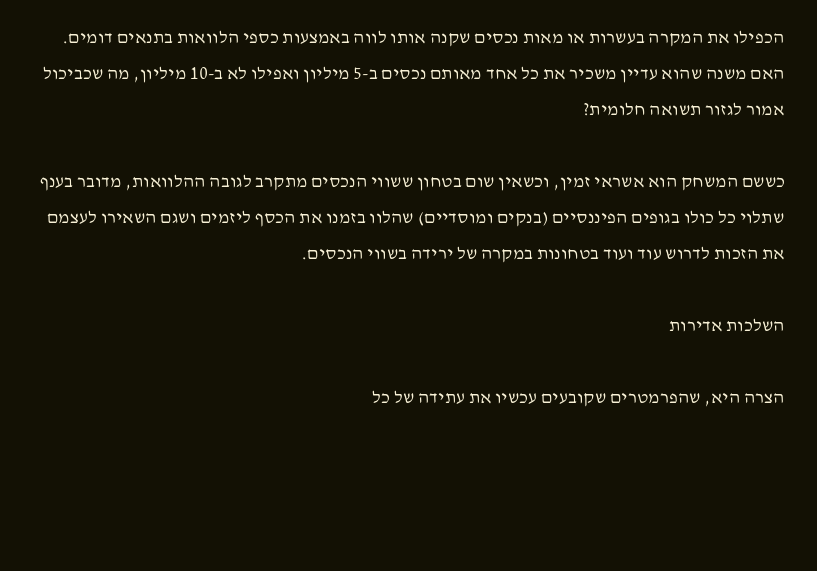הכפילו את המקרה בעשרות או מאות נכסים שקנה אותו לווה באמצעות כספי הלוואות בתנאים דומים. האם משנה שהוא עדיין משכיר את כל אחד מאותם נכסים ב-5 מיליון ואפילו לא ב-10 מיליון, מה שכביכול אמור לגזור תשואה חלומית?

כששם המשחק הוא אשראי זמין, וכשאין שום בטחון ששווי הנכסים מתקרב לגובה ההלוואות, מדובר בענף שתלוי כל כולו בגופים הפיננסיים (בנקים ומוסדיים) שהלוו בזמנו את הכסף ליזמים ושגם השאירו לעצמם את הזכות לדרוש עוד ועוד בטחונות במקרה של ירידה בשווי הנכסים.

השלכות אדירות

הצרה היא, שהפרמטרים שקובעים עכשיו את עתידה של כל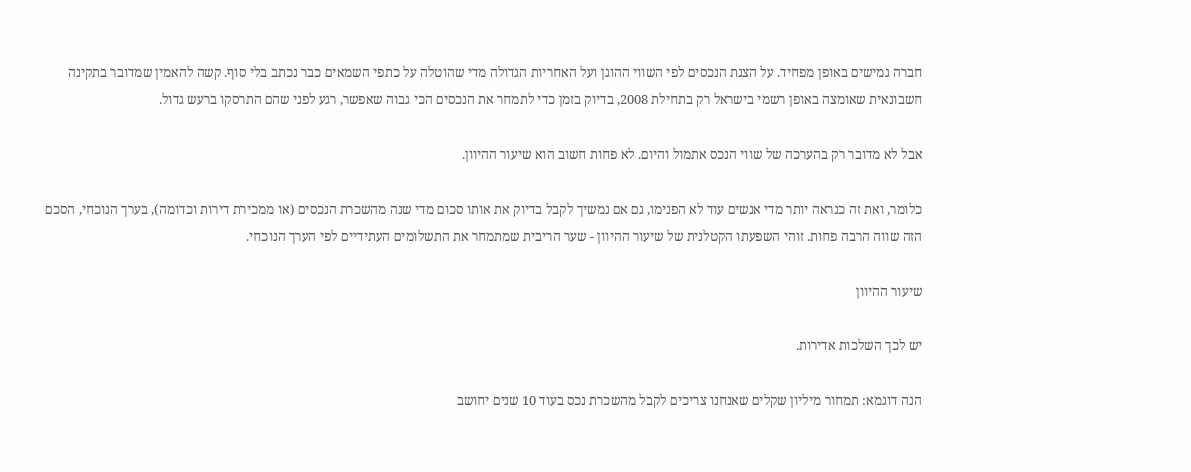חברה גמישים באופן מפחיד. על הצגת הנכסים לפי השווי ההוגן ועל האחריות הגדולה מדי שהוטלה על כתפי השמאים כבר נכתב בלי סוף. קשה להאמין שמדובר בתקינה חשבונאית שאומצה באופן רשמי בישראל רק בתחילת 2008, בדיוק בזמן כדי לתמחר את הנכסים הכי גבוה שאפשר, רגע לפני שהם התרסקו ברעש גדול.

אבל לא מדובר רק בהערכה של שווי הנכס אתמול והיום. לא פחות חשוב הוא שיעור ההיוון.

כלומר, ואת זה כנראה יותר מדי אנשים עוד לא הפנימו, גם אם נמשיך לקבל בדיוק את אותו סכום מדי שנה מהשכרת הנכסים (או ממכירת דירות וכדומה), בערך הנוכחי, הסכם הזה שווה הרבה פחות. זוהי השפעתו הקטלנית של שיעור ההיוון - שער הריבית שמתמחר את התשלומים העתידיים לפי הערך הנוכחי.

שיעור ההיוון

יש לכך השלכות אדירות.

הנה דוגמא: תמחור מיליון שקלים שאנחנו צריכים לקבל מהשכרת נכס בעוד 10 שנים יחושב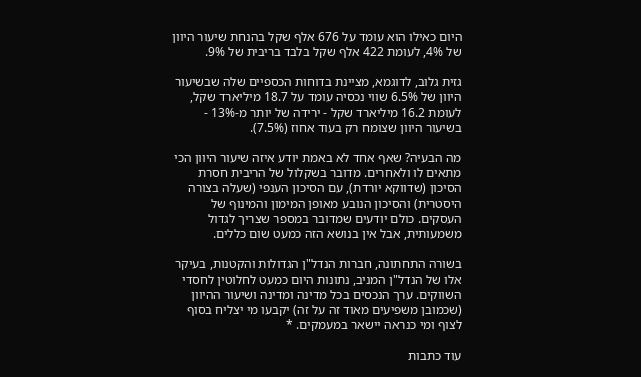היום כאילו הוא עומד על 676 אלף שקל בהנחת שיעור היוון של 4%, לעומת 422 אלף שקל בלבד בריבית של 9%.

גזית גלוב, לדוגמא, מציינת בדוחות הכספיים שלה שבשיעור היוון של 6.5% שווי נכסיה עומד על 18.7 מיליארד שקל, לעומת 16.2 מיליארד שקל - ירידה של יותר מ-13% - בשיעור היוון שצומח רק בעוד אחוז (7.5%).

מה הבעיה? שאף אחד לא באמת יודע איזה שיעור היוון הכי מתאים לו ולאחרים. מדובר בשקלול של הריבית חסרת הסיכון (שדווקא יורדת), עם הסיכון הענפי (שעלה בצורה היסטרית) והסיכון הנובע מאופן המימון והמינוף של העסקים. כולם יודעים שמדובר במספר שצריך לגדול משמעותית, אבל אין בנושא הזה כמעט שום כללים.

בשורה התחתונה, חברות הנדל"ן הגדולות והקטנות, בעיקר אלו של הנדל"ן המניב, נתונות היום כמעט לחלוטין לחסדי השווקים. ערך הנכסים בכל מדינה ומדינה ושיעור ההיוון (שכמובן משפיעים מאוד זה על זה) יקבעו מי יצליח בסוף לצוף ומי כנראה יישאר במעמקים. *

עוד כתבות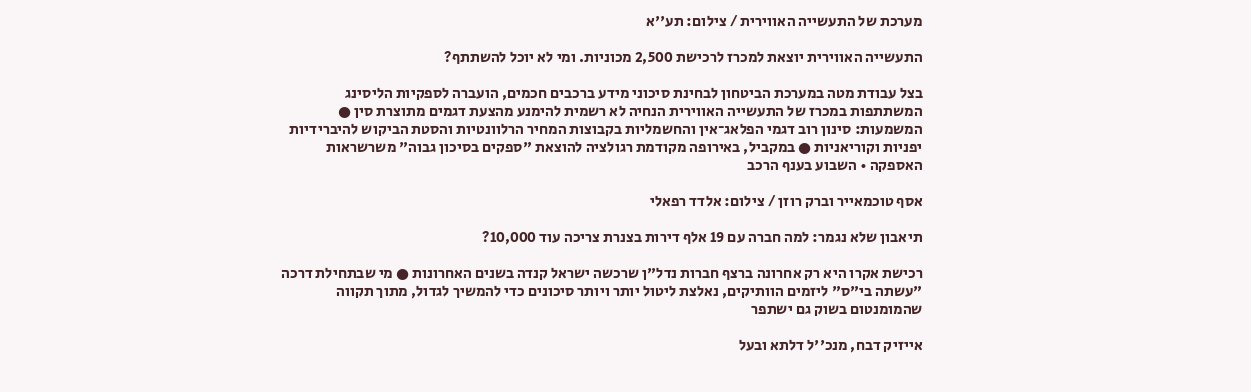מערכת של התעשייה האווירית / צילום: תע''א

התעשייה האווירית יוצאת למכרז לרכישת 2,500 מכוניות. ומי לא יוכל להשתתף?

בצל עבודת מטה במערכת הביטחון לבחינת סיכוני מידע ברכבים חכמים, הועברה לספקיות הליסינג המשתתפות במכרז של התעשייה האווירית הנחיה לא רשמית להימנע מהצעת דגמים מתוצרת סין ● המשמעות: סינון רוב דגמי הפלאג־אין והחשמליות בקבוצות המחיר הרלוונטיות והסטת הביקוש להיברידיות יפניות וקוריאניות ● במקביל, באירופה מקודמת רגולציה להוצאת "ספקים בסיכון גבוה" משרשראות האספקה • השבוע בענף הרכב

אסף טוכמאייר וברק רוזן / צילום: אלדד רפאלי

תיאבון שלא נגמר: למה חברה עם 19 אלף דירות בצנרת צריכה עוד 10,000?

רכישת אקרו היא רק אחרונה ברצף חברות נדל"ן שרכשה ישראל קנדה בשנים האחרונות ● מי שבתחילת דרכה "עשתה בי"ס" ליזמים הוותיקים, נאלצת ליטול יותר ויותר סיכונים כדי להמשיך לגדול, מתוך תקווה שהמומנטום בשוק גם ישתפר

אייזיק דבח, מנכ''ל דלתא ובעל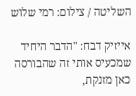השליטה / צילום: רמי שלוש

אייזיק דבח: "הדבר היחיד שמכעיס אותי זה שהבורסה כאן מזנקת,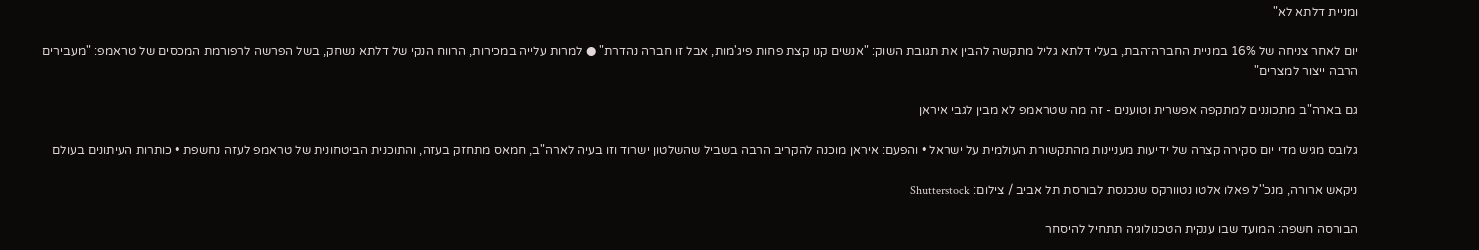ומניית דלתא לא"

יום לאחר צניחה של 16% במניית החברה־הבת, בעלי דלתא גליל מתקשה להבין את תגובת השוק: "אנשים קנו קצת פחות פיג'מות, אבל זו חברה נהדרת" ● למרות עלייה במכירות, הרווח הנקי של דלתא נשחק, בשל הפרשה לרפורמת המכסים של טראמפ: "מעבירים הרבה ייצור למצרים"

גם בארה"ב מתכוננים למתקפה אפשרית וטוענים - זה מה שטראמפ לא מבין לגבי איראן

גלובס מגיש מדי יום סקירה קצרה של ידיעות מעניינות מהתקשורת העולמית על ישראל • והפעם: איראן מוכנה להקריב הרבה בשביל שהשלטון ישרוד וזו בעיה לארה"ב, חמאס מתחזק בעזה, והתוכנית הביטחונית של טראמפ לעזה נחשפת • כותרות העיתונים בעולם

ניקאש ארורה, מנכ''ל פאלו אלטו נטוורקס שנכנסת לבורסת תל אביב / צילום: Shutterstock

הבורסה חשפה: המועד שבו ענקית הטכנולוגיה תתחיל להיסחר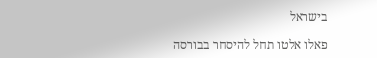בישראל

פאלו אלטו תחל להיסחר בבורסה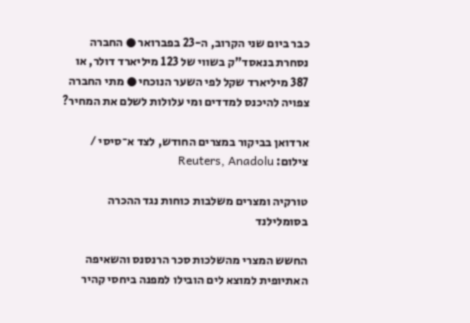כבר ביום שני הקרוב, ה-23 בפברואר ● החברה נסחרת בנאסד"ק בשווי של 123 מיליארד דולר, או 387 מיליארד שקל לפי השער הנוכחי ● מתי החברה צפויה להיכנס למדדים ומי עלולות לשלם את המחיר?

ארדואן בביקור במצרים החודש, לצד א־סיסי / צילום: Reuters, Anadolu

טורקיה ומצרים משלבות כוחות נגד ההכרה בסומלילנד

החשש המצרי מהשלכות סכר הרנסנס והשאיפה האתיופית למוצא לים הובילו למפנה ביחסי קהיר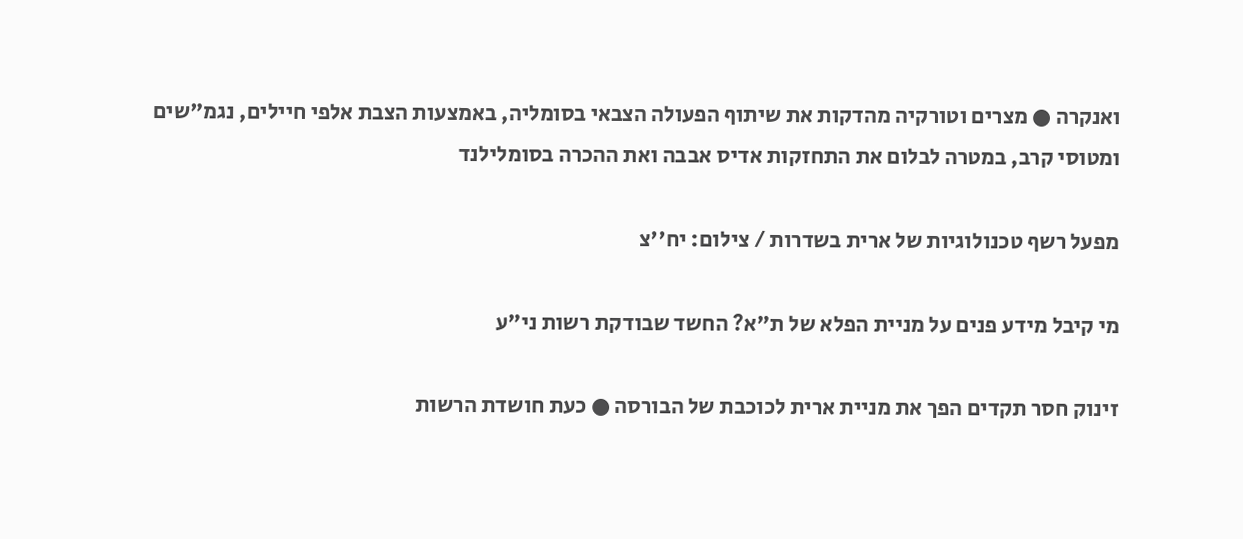ואנקרה ● מצרים וטורקיה מהדקות את שיתוף הפעולה הצבאי בסומליה, באמצעות הצבת אלפי חיילים, נגמ"שים ומטוסי קרב, במטרה לבלום את התחזקות אדיס אבבה ואת ההכרה בסומלילנד

מפעל רשף טכנולוגיות של ארית בשדרות / צילום: יח''צ

מי קיבל מידע פנים על מניית הפלא של ת"א? החשד שבודקת רשות ני"ע

זינוק חסר תקדים הפך את מניית ארית לכוכבת של הבורסה ● כעת חושדת הרשות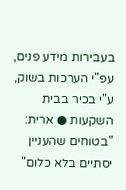בעבירות מידע פנים, עפ"י הערכות בשוק, ע"י בכיר בבית השקעות ● ארית: "בטוחים שהעניין יסתיים בלא כלום"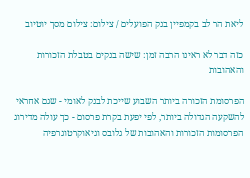ליאת הר לב בקמפיין בנק הפועלים / צילום: צילום מסך יוטיוב

כזה דבר לא ראינו הרבה זמן: שישה בנקים בטבלת הזכורות והאהובות

הפרסומת הזכורה ביותר השבוע שייכת לבנק לאומי - שגם אחראי להשקעה הגדולה ביותר, לפי יפעת בקרת פרסום - כך עולה מדירוג הפרסומות הזכורות והאהובות של גלובס וגיאוקרטוגרפיה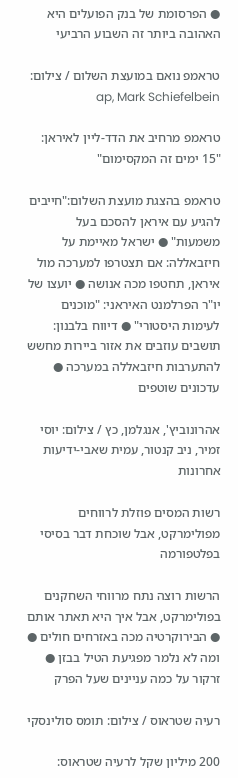● הפרסומת של בנק הפועלים היא האהובה ביותר זה השבוע הרביעי

טראמפ נואם במועצת השלום / צילום: ap, Mark Schiefelbein

טראמפ מרחיב את הדד-ליין לאיראן: "15 ימים זה המקסימום"

טראמפ בהצגת מועצת השלום:"חייבים להגיע עם איראן להסכם בעל משמעות" ● ישראל מאיימת על חיזבאללה: אם תצטרפו למערכה מול איראן, תחטפו מכה אנושה ● יועצו של יו"ר הפרלמנט האיראני: "מוכנים לעימות היסטורי" ● דיווח בלבנון: תושבים עוזבים את אזור ביירות מחשש להתערבות חיזבאללה במערכה ● עדכונים שוטפים

אהרונוביץ', אנגלמן, כץ / צילום: יוסי זמיר, ניב קנטור, עמית שאבי-ידיעות אחרונות

רשות המסים פוזלת לרווחים מפולימרקט, אבל שוכחת דבר בסיסי בפלטפורמה

הרשות רוצה נתח מרווחי השחקנים בפולימרקט, אבל איך היא תאתר אותם ● הבירוקרטיה מכה באזרחים חולים ● ומה לא נלמר מפגיעת הטיל בבזן ● זרקור על כמה עניינים שעל הפרק

רעיה שטראוס / צילום: תומס סולינסקי

200 מיליון שקל לרעיה שטראוס: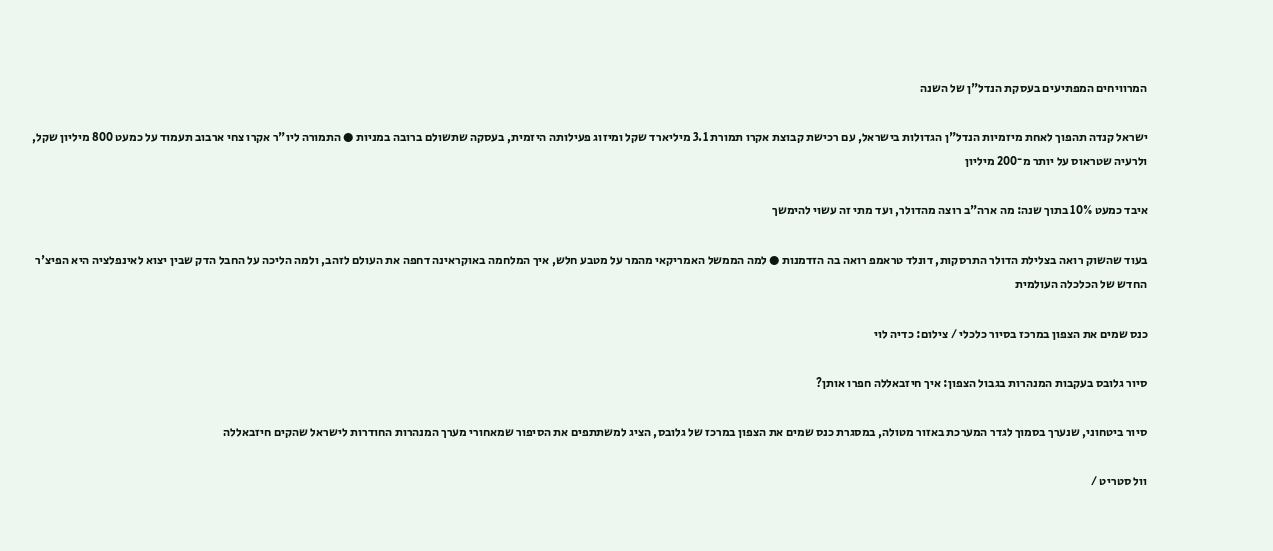המרוויחים המפתיעים בעסקת הנדל"ן של השנה

ישראל קנדה תהפוך לאחת מיזמיות הנדל"ן הגדולות בישראל, עם רכישת קבוצת אקרו תמורת 3.1 מיליארד שקל ומיזוג פעילותה היזמית, בעסקה שתשולם ברובה במניות ● התמורה ליו"ר אקרו צחי ארבוב תעמוד על כמעט 800 מיליון שקל, ולרעיה שטראוס על יותר מ־200 מיליון

איבד כמעט 10% בתוך שנה: מה ארה"ב רוצה מהדולר, ועד מתי זה עשוי להימשך

בעוד שהשוק רואה בצלילת הדולר התרסקות, דונלד טראמפ רואה בה הזדמנות ● למה הממשל האמריקאי מהמר על מטבע חלש, איך המלחמה באוקראינה דחפה את העולם לזהב, ולמה הליכה על החבל הדק שבין יצוא לאינפלציה היא הפיצ'ר החדש של הכלכלה העולמית

כנס שמים את הצפון במרכז בסיור כלכלי / צילום: כדיה לוי

סיור גלובס בעקבות המנהרות בגבול הצפון: איך חיזבאללה חפרו אותן?

סיור ביטחוני, שנערך בסמוך לגדר המערכת באזור מטולה, במסגרת כנס שמים את הצפון במרכז של גלובס, הציג למשתתפים את הסיפור שמאחורי מערך המנהרות החודרות לישראל שהקים חיזבאללה

וול סטריט /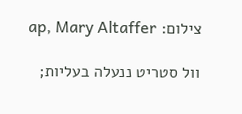צילום: ap, Mary Altaffer

וול סטריט ננעלה בעליות;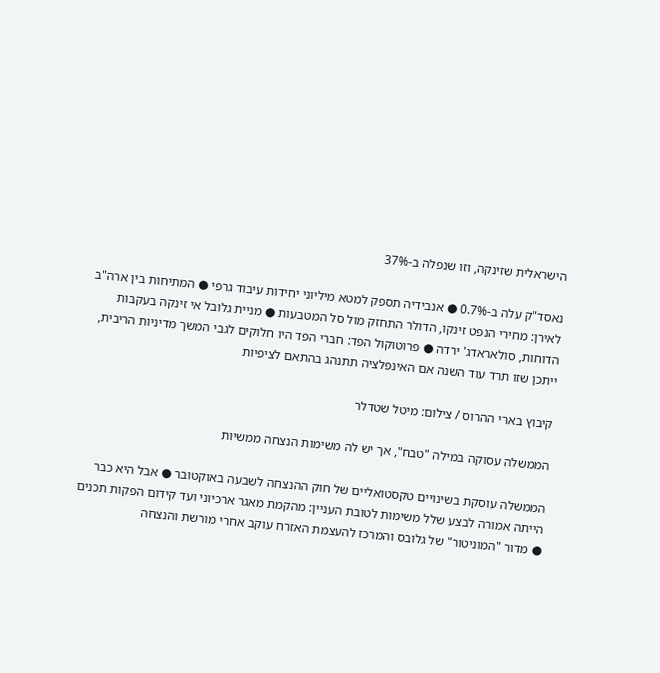הישראלית שזינקה, וזו שנפלה ב-37%

נאסד"ק עלה ב-0.7% ● אנבידיה תספק למטא מיליוני יחידות עיבוד גרפי ● המתיחות בין ארה"ב לאירן: מחירי הנפט זינקו, הדולר התחזק מול סל המטבעות ● מניית גלובל אי זינקה בעקבות הדוחות, סולאראדג' ירדה ● פרוטוקול הפד: חברי הפד היו חלוקים לגבי המשך מדיניות הריבית, ייתכן שזו תרד עוד השנה אם האינפלציה תתנהג בהתאם לציפיות

קיבוץ בארי ההרוס / צילום: מיטל שטדלר

הממשלה עסוקה במילה "טבח", אך יש לה משימות הנצחה ממשיות

הממשלה עוסקת בשינויים טקסטואליים של חוק ההנצחה לשבעה באוקטובר ● אבל היא כבר הייתה אמורה לבצע שלל משימות לטובת העניין: מהקמת מאגר ארכיוני ועד קידום הפקות תכנים ● מדור "המוניטור" של גלובס והמרכז להעצמת האזרח עוקב אחרי מורשת והנצחה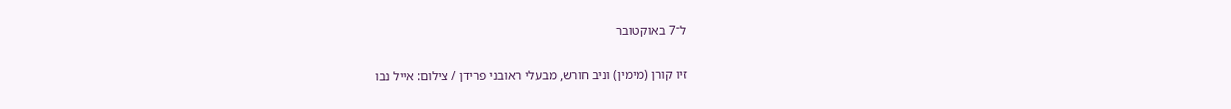ל־7 באוקטובר

זיו קורן (מימין) וניב חורש, מבעלי ראובני פרידן / צילום: אייל נבו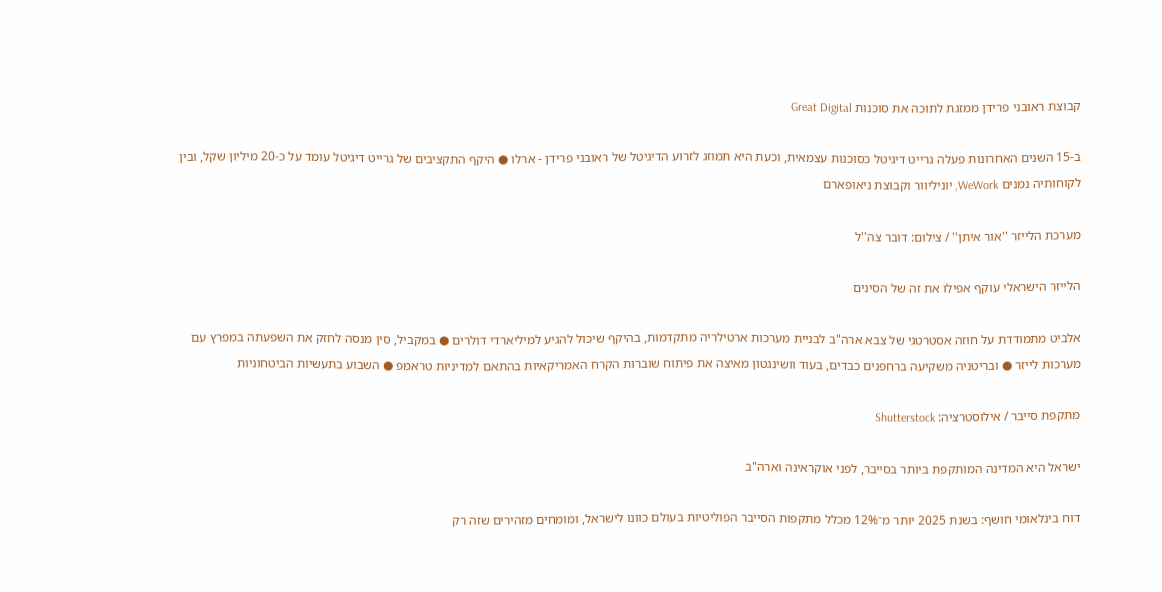קבוצת ראובני פרידן ממזגת לתוכה את סוכנות Great Digital

ב-15 השנים האחרונות פעלה גרייט דיגיטל כסוכנות עצמאית, וכעת היא תמוזג לזרוע הדיגיטל של ראובני פרידן - ארלו ● היקף התקציבים של גרייט דיגיטל עומד על כ-20 מיליון שקל, ובין לקוחותיה נמנים WeWork, יוניליוור וקבוצת ניאופארם

מערכת הלייזר ''אור איתן'' / צילום: דובר צה''ל

הלייזר הישראלי עוקף אפילו את זה של הסינים

אלביט מתמודדת על חוזה אסטרטגי של צבא ארה"ב לבניית מערכות ארטילריה מתקדמות, בהיקף שיכול להגיע למיליארדי דולרים ● במקביל, סין מנסה לחזק את השפעתה במפרץ עם מערכות לייזר ● ובריטניה משקיעה ברחפנים כבדים, בעוד וושינגטון מאיצה את פיתוח שוברות הקרח האמריקאיות בהתאם למדיניות טראמפ ● השבוע בתעשיות הביטחוניות

מתקפת סייבר / אילוסטרציה: Shutterstock

ישראל היא המדינה המותקפת ביותר בסייבר, לפני אוקראינה וארה"ב

דוח בינלאומי חושף: בשנת 2025 יותר מ־12% מכלל מתקפות הסייבר הפוליטיות בעולם כוונו לישראל, ומומחים מזהירים שזה רק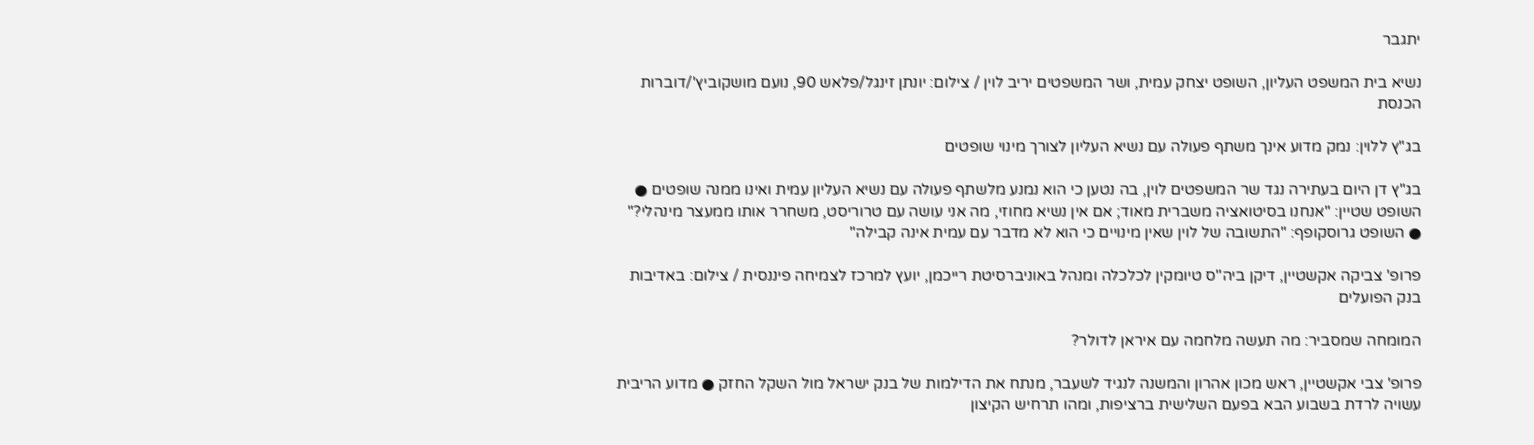יתגבר

נשיא בית המשפט העליון, השופט יצחק עמית, ושר המשפטים יריב לוין / צילום: יונתן זינגל/פלאש 90, נועם מושקוביץ'/דוברות הכנסת

בג"ץ ללוין: נמק מדוע אינך משתף פעולה עם נשיא העליון לצורך מינוי שופטים

בג"ץ דן היום בעתירה נגד שר המשפטים לוין, בה נטען כי הוא נמנע מלשתף פעולה עם נשיא העליון עמית ואינו ממנה שופטים ● השופט שטיין: "אנחנו בסיטואציה משברית מאוד; אם אין נשיא מחוזי, מה אני עושה עם טרוריסט, משחרר אותו ממעצר מינהלי?" ● השופט גרוסקופף: "התשובה של לוין שאין מינויים כי הוא לא מדבר עם עמית אינה קבילה"

פרופ' צביקה אקשטיין, דיקן ביה''ס טיומקין לכלכלה ומנהל באוניברסיטת רייכמן, יועץ למרכז לצמיחה פיננסית / צילום: באדיבות בנק הפועלים

המומחה שמסביר: מה תעשה מלחמה עם איראן לדולר?

פרופ' צבי אקשטיין, ראש מכון אהרון והמשנה לנגיד לשעבר, מנתח את הדילמות של בנק ישראל מול השקל החזק ● מדוע הריבית עשויה לרדת בשבוע הבא בפעם השלישית ברציפות, ומהו תרחיש הקיצון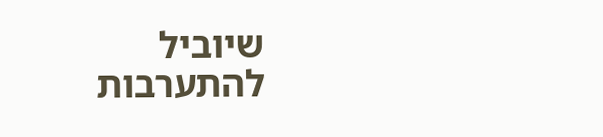שיוביל להתערבות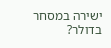ישירה במסחר בדולר?